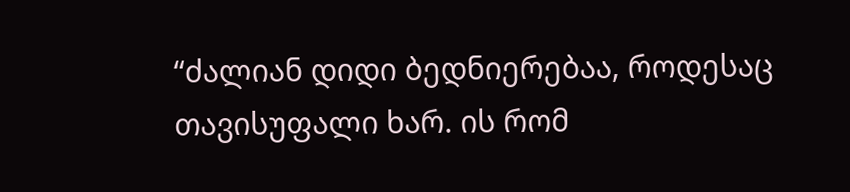“ძალიან დიდი ბედნიერებაა, როდესაც თავისუფალი ხარ. ის რომ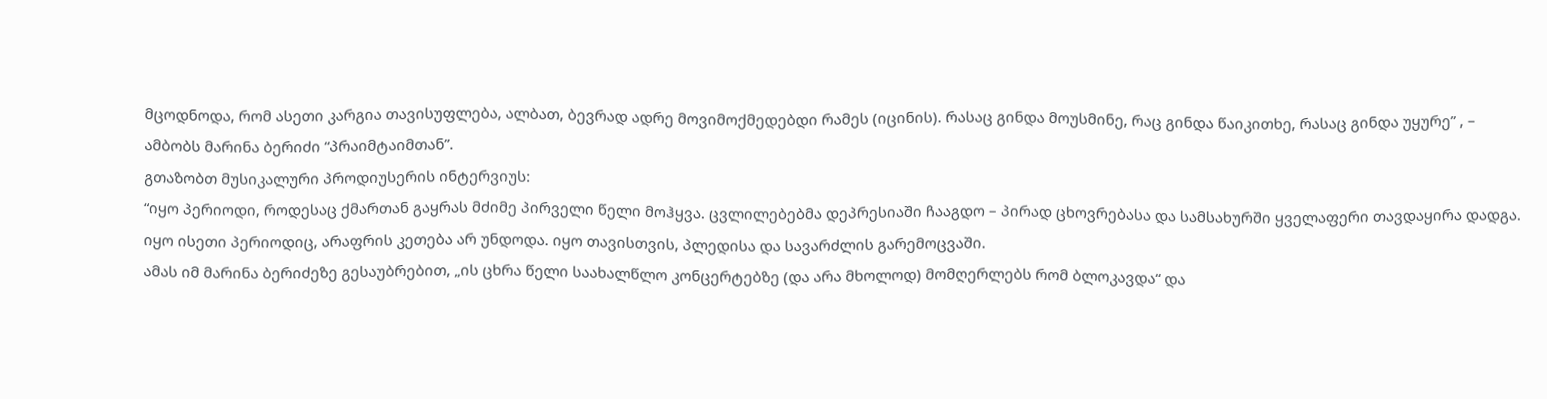მცოდნოდა, რომ ასეთი კარგია თავისუფლება, ალბათ, ბევრად ადრე მოვიმოქმედებდი რამეს (იცინის). რასაც გინდა მოუსმინე, რაც გინდა წაიკითხე, რასაც გინდა უყურე” , – ამბობს მარინა ბერიძი “პრაიმტაიმთან”.
გთაზობთ მუსიკალური პროდიუსერის ინტერვიუს:
“იყო პერიოდი, როდესაც ქმართან გაყრას მძიმე პირველი წელი მოჰყვა. ცვლილებებმა დეპრესიაში ჩააგდო – პირად ცხოვრებასა და სამსახურში ყველაფერი თავდაყირა დადგა.
იყო ისეთი პერიოდიც, არაფრის კეთება არ უნდოდა. იყო თავისთვის, პლედისა და სავარძლის გარემოცვაში.
ამას იმ მარინა ბერიძეზე გესაუბრებით, „ის ცხრა წელი საახალწლო კონცერტებზე (და არა მხოლოდ) მომღერლებს რომ ბლოკავდა“ და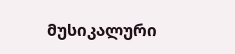მუსიკალური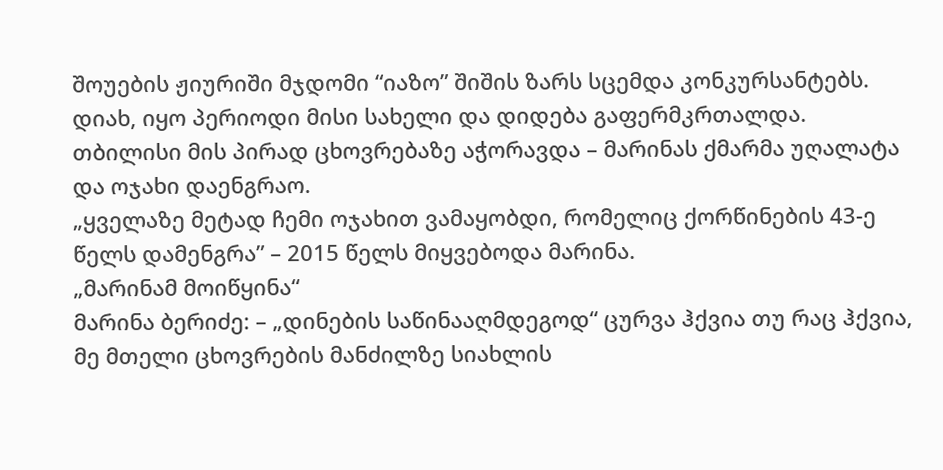შოუების ჟიურიში მჯდომი “იაზო” შიშის ზარს სცემდა კონკურსანტებს.
დიახ, იყო პერიოდი მისი სახელი და დიდება გაფერმკრთალდა.
თბილისი მის პირად ცხოვრებაზე აჭორავდა – მარინას ქმარმა უღალატა და ოჯახი დაენგრაო.
„ყველაზე მეტად ჩემი ოჯახით ვამაყობდი, რომელიც ქორწინების 43-ე წელს დამენგრა” – 2015 წელს მიყვებოდა მარინა.
„მარინამ მოიწყინა“
მარინა ბერიძე: – „დინების საწინააღმდეგოდ“ ცურვა ჰქვია თუ რაც ჰქვია, მე მთელი ცხოვრების მანძილზე სიახლის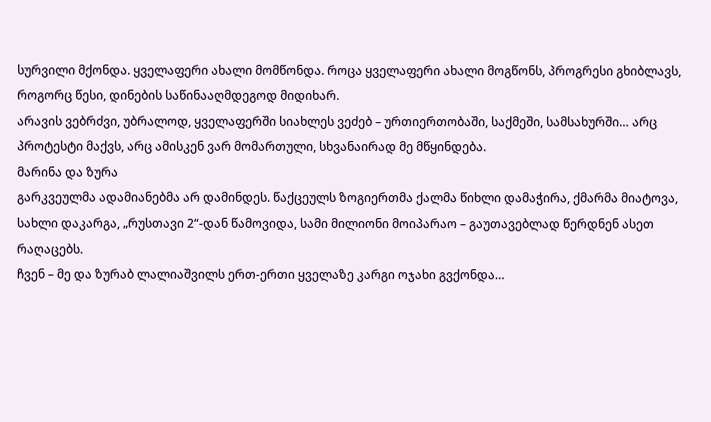სურვილი მქონდა. ყველაფერი ახალი მომწონდა. როცა ყველაფერი ახალი მოგწონს, პროგრესი გხიბლავს, როგორც წესი, დინების საწინააღმდეგოდ მიდიხარ.
არავის ვებრძვი, უბრალოდ, ყველაფერში სიახლეს ვეძებ – ურთიერთობაში, საქმეში, სამსახურში… არც პროტესტი მაქვს, არც ამისკენ ვარ მომართული, სხვანაირად მე მწყინდება.
მარინა და ზურა
გარკვეულმა ადამიანებმა არ დამინდეს. წაქცეულს ზოგიერთმა ქალმა წიხლი დამაჭირა, ქმარმა მიატოვა, სახლი დაკარგა, „რუსთავი 2“-დან წამოვიდა, სამი მილიონი მოიპარაო – გაუთავებლად წერდნენ ასეთ რაღაცებს.
ჩვენ – მე და ზურაბ ლალიაშვილს ერთ-ერთი ყველაზე კარგი ოჯახი გვქონდა…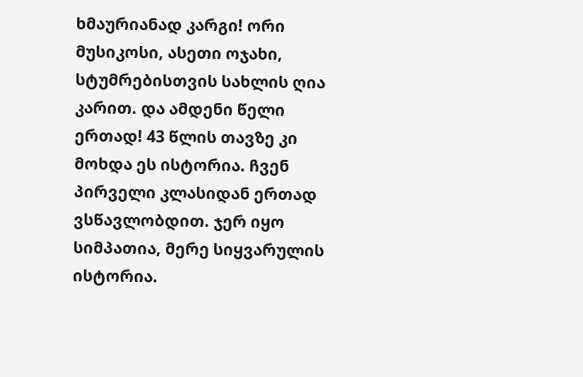ხმაურიანად კარგი! ორი მუსიკოსი, ასეთი ოჯახი, სტუმრებისთვის სახლის ღია კარით. და ამდენი წელი ერთად! 43 წლის თავზე კი მოხდა ეს ისტორია. ჩვენ პირველი კლასიდან ერთად ვსწავლობდით. ჯერ იყო სიმპათია, მერე სიყვარულის ისტორია.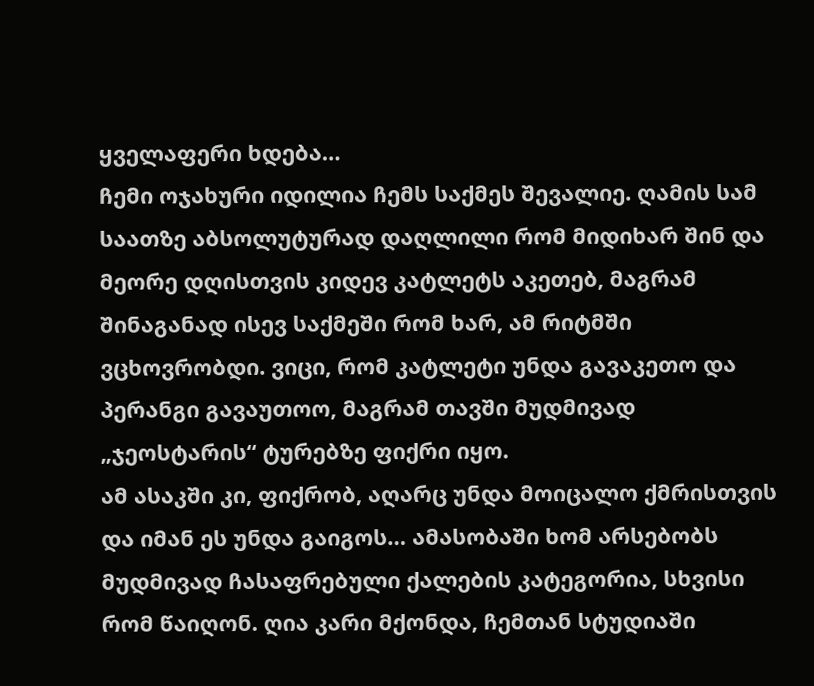ყველაფერი ხდება…
ჩემი ოჯახური იდილია ჩემს საქმეს შევალიე. ღამის სამ საათზე აბსოლუტურად დაღლილი რომ მიდიხარ შინ და მეორე დღისთვის კიდევ კატლეტს აკეთებ, მაგრამ შინაგანად ისევ საქმეში რომ ხარ, ამ რიტმში ვცხოვრობდი. ვიცი, რომ კატლეტი უნდა გავაკეთო და პერანგი გავაუთოო, მაგრამ თავში მუდმივად „ჯეოსტარის“ ტურებზე ფიქრი იყო.
ამ ასაკში კი, ფიქრობ, აღარც უნდა მოიცალო ქმრისთვის და იმან ეს უნდა გაიგოს… ამასობაში ხომ არსებობს მუდმივად ჩასაფრებული ქალების კატეგორია, სხვისი რომ წაიღონ. ღია კარი მქონდა, ჩემთან სტუდიაში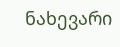ნახევარი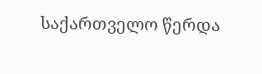საქართველო წერდა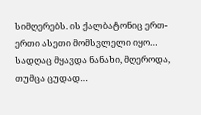სიმღერებს. ის ქალბატონიც ერთ-ერთი ასეთი მომსვლელი იყო…
სადღაც მყავდა ნანახი, მღეროდა, თუმცა ცუდად…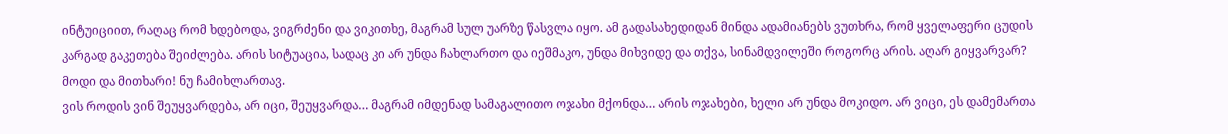ინტუიციით, რაღაც რომ ხდებოდა, ვიგრძენი და ვიკითხე, მაგრამ სულ უარზე წასვლა იყო. ამ გადასახედიდან მინდა ადამიანებს ვუთხრა, რომ ყველაფერი ცუდის კარგად გაკეთება შეიძლება. არის სიტუაცია, სადაც კი არ უნდა ჩახლართო და იეშმაკო, უნდა მიხვიდე და თქვა, სინამდვილეში როგორც არის. აღარ გიყვარვარ? მოდი და მითხარი! ნუ ჩამიხლართავ.
ვის როდის ვინ შეუყვარდება, არ იცი, შეუყვარდა… მაგრამ იმდენად სამაგალითო ოჯახი მქონდა… არის ოჯახები, ხელი არ უნდა მოკიდო. არ ვიცი, ეს დამემართა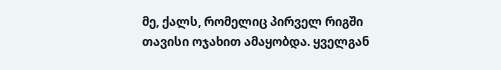მე, ქალს, რომელიც პირველ რიგში თავისი ოჯახით ამაყობდა. ყველგან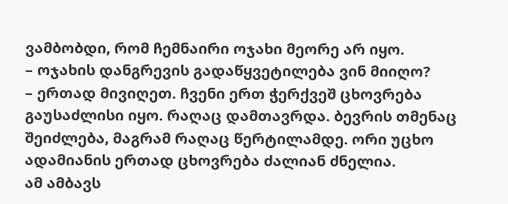ვამბობდი, რომ ჩემნაირი ოჯახი მეორე არ იყო.
– ოჯახის დანგრევის გადაწყვეტილება ვინ მიიღო?
– ერთად მივიღეთ. ჩვენი ერთ ჭერქვეშ ცხოვრება გაუსაძლისი იყო. რაღაც დამთავრდა. ბევრის თმენაც შეიძლება, მაგრამ რაღაც წერტილამდე. ორი უცხო ადამიანის ერთად ცხოვრება ძალიან ძნელია.
ამ ამბავს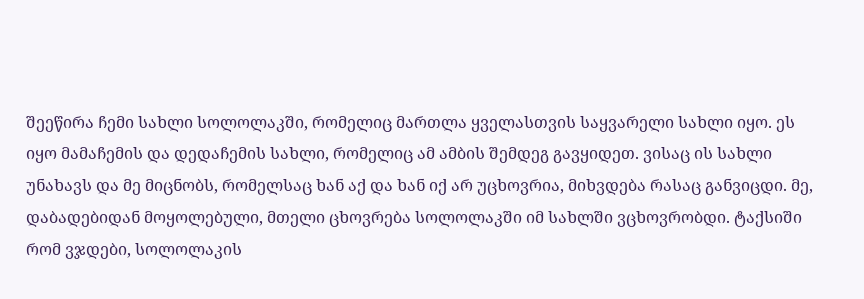შეეწირა ჩემი სახლი სოლოლაკში, რომელიც მართლა ყველასთვის საყვარელი სახლი იყო. ეს იყო მამაჩემის და დედაჩემის სახლი, რომელიც ამ ამბის შემდეგ გავყიდეთ. ვისაც ის სახლი უნახავს და მე მიცნობს, რომელსაც ხან აქ და ხან იქ არ უცხოვრია, მიხვდება რასაც განვიცდი. მე, დაბადებიდან მოყოლებული, მთელი ცხოვრება სოლოლაკში იმ სახლში ვცხოვრობდი. ტაქსიში რომ ვჯდები, სოლოლაკის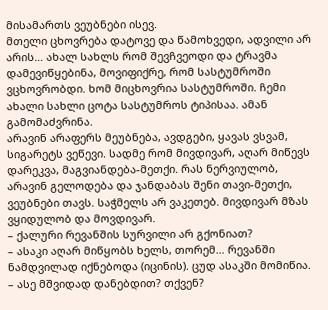მისამართს ვეუბნები ისევ.
მთელი ცხოვრება დატოვე და წამოხვედი, ადვილი არ არის… ახალ სახლს რომ შევჩვეოდი და ტრავმა დამევიწყებინა, მოვიფიქრე, რომ სასტუმროში ვცხოვრობდი. ხომ მიცხოვრია სასტუმროში. ჩემი ახალი სახლი ცოტა სასტუმროს ტიპისაა. ამან გამომაძვრინა.
არავინ არაფერს მეუბნება, ავდგები, ყავას ვსვამ, სიგარეტს ვეწევი. სადმე რომ მივდივარ, აღარ მიწევს დარეკვა, მაგვიანდება-მეთქი. რას ნერვიულობ, არავინ გელოდება და ჯანდაბას შენი თავი-მეთქი, ვეუბნები თავს. საჭმელს არ ვაკეთებ. მივდივარ მზას ვყიდულობ და მოვდივარ.
– ქალური რევანშის სურვილი არ გქონიათ?
– ასაკი აღარ მიწყობს ხელს, თორემ… რევანში ნამდვილად იქნებოდა (იცინის). ცუდ ასაკში მომიწია.
– ასე მშვიდად დანებდით? თქვენ?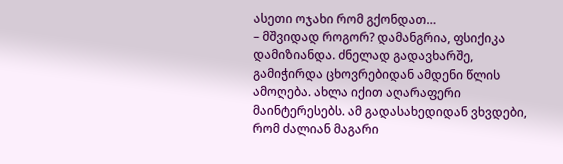ასეთი ოჯახი რომ გქონდათ…
– მშვიდად როგორ? დამანგრია, ფსიქიკა დამიზიანდა. ძნელად გადავხარშე, გამიჭირდა ცხოვრებიდან ამდენი წლის ამოღება. ახლა იქით აღარაფერი მაინტერესებს. ამ გადასახედიდან ვხვდები, რომ ძალიან მაგარი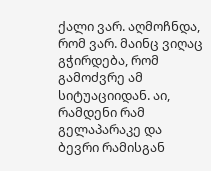ქალი ვარ. აღმოჩნდა, რომ ვარ. მაინც ვიღაც გჭირდება, რომ გამოძვრე ამ სიტუაციიდან. აი, რამდენი რამ გელაპარაკე და ბევრი რამისგან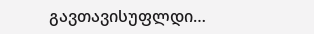გავთავისუფლდი…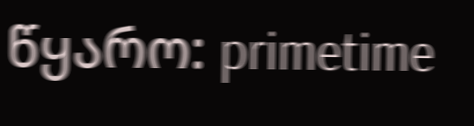წყარო: primetime